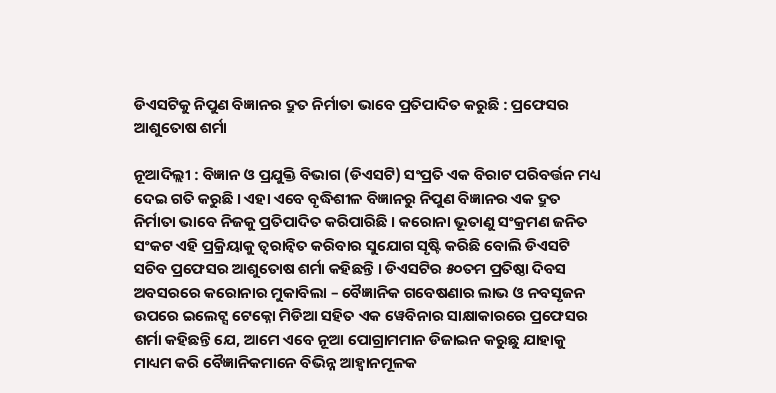ଡିଏସଟିକୁ ନିପୁଣ ବିଜ୍ଞାନର ଦ୍ରୁତ ନିର୍ମାତା ଭାବେ ପ୍ରତିପାଦିତ କରୁଛି : ପ୍ରଫେସର ଆଶୁତୋଷ ଶର୍ମା

ନୂଆଦିଲ୍ଲୀ : ବିଜ୍ଞାନ ଓ ପ୍ରଯୁକ୍ତି ବିଭାଗ (ଡିଏସଟି) ସଂପ୍ରତି ଏକ ବିରାଟ ପରିବର୍ତ୍ତନ ମଧ୍ୟ ଦେଇ ଗତି କରୁଛି । ଏହା ଏବେ ବୃଦ୍ଧିଶୀଳ ବିଜ୍ଞାନରୁ ନିପୁଣ ବିଜ୍ଞାନର ଏକ ଦ୍ରୁତ ନିର୍ମାତା ଭାବେ ନିଜକୁ ପ୍ରତିପାଦିତ କରିପାରିଛି । କରୋନା ଭୂତାଣୁ ସଂକ୍ରମଣ ଜନିତ ସଂକଟ ଏହି ପ୍ରକ୍ରିୟାକୁ ତ୍ୱରାନ୍ୱିତ କରିବାର ସୁଯୋଗ ସୃଷ୍ଟି କରିଛି ବୋଲି ଡିଏସଟି ସଚିବ ପ୍ରଫେସର ଆଶୁତୋଷ ଶର୍ମା କହିଛନ୍ତି । ଡିଏସଟିର ୫୦ତମ ପ୍ରତିଷ୍ଠା ଦିବସ ଅବସରରେ କରୋନାର ମୁକାବିଲା – ବୈଜ୍ଞାନିକ ଗବେଷଣାର ଲାଭ ଓ ନବସୃଜନ ଉପରେ ଇଲେଟ୍ସ ଟେକ୍ନୋ ମିଡିଆ ସହିତ ଏକ ୱେବିନାର ସାକ୍ଷାକାରରେ ପ୍ରଫେସର ଶର୍ମା କହିଛନ୍ତି ଯେ, ଆମେ ଏବେ ନୂଆ ପୋଗ୍ରାମମାନ ଡିଜାଇନ କରୁଛୁ ଯାହାକୁ ମାଧ୍ୟମ କରି ବୈଜ୍ଞାନିକମାନେ ବିଭିନ୍ନ ଆହ୍ୱାନମୂଳକ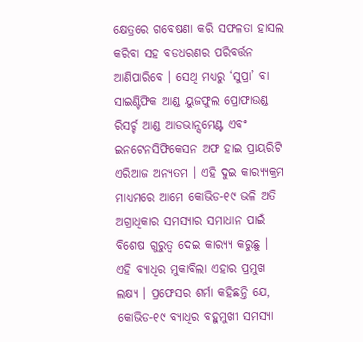କ୍ଷେତ୍ରରେ ଗବେଷଣା କରି ସଫଳତା ହାସଲ କରିବା ସହ ବଡଧରଣର ପରିବର୍ତ୍ତନ ଆଣିପାରିବେ । ସେଥି ମଧ୍ୟରୁ ‘ସୁପ୍ରା’ ବା ସାଇଣ୍ଟିଫିକ ଆଣ୍ଡ ୟୁଜଫୁଲ ପ୍ରୋଫାଉଣ୍ଡ ରିସର୍ଚ୍ଚ ଆଣ୍ଡ ଆଡଭାନ୍ସମେଣ୍ଟ ଏବଂ ଇନଟେନସିଫିକେସନ ଅଫ ହାଇ ପ୍ରାୟରିଟି ଏରିଆଜ ଅନ୍ୟତମ । ଏହି ଦୁଇ କାର‌୍ୟ୍ୟକ୍ରମ ମାଧ୍ୟମରେ ଆମେ କୋଭିଡ-୧୯ ଭଳି ଅତି ଅଗ୍ରାଧିକାର ସମସ୍ୟାର ସମାଧାନ ପାଇଁ ବିଶେଷ ଗୁରୁତ୍ୱ ଦେଇ କାର‌୍ୟ୍ୟ କରୁଛୁ । ଏହି ବ୍ୟାଧିର ମୁକାବିଲା ଏହାର ପ୍ରମୁଖ ଲକ୍ଷ୍ୟ । ପ୍ରଫେସର ଶର୍ମା କହିଛନ୍ତି ଯେ, କୋଭିଡ-୧୯ ବ୍ୟାଧିର ବହୁମୁଖୀ ସମସ୍ୟା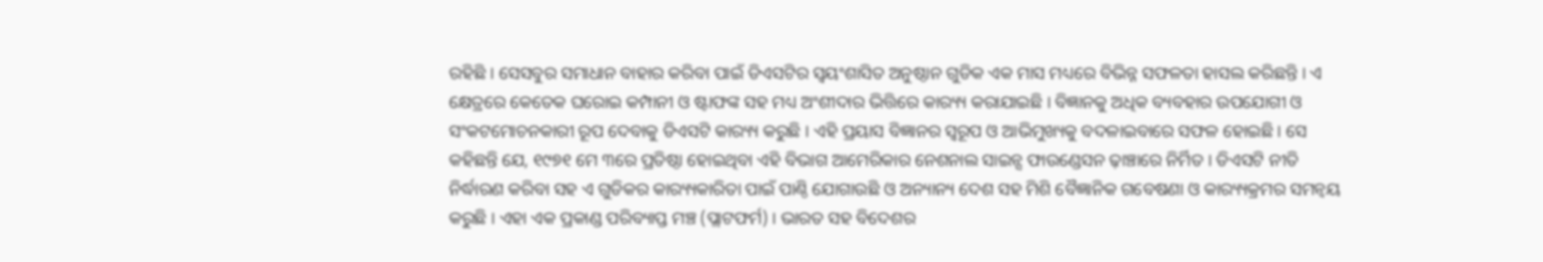ରହିଛି । ସେସବୁର ସମାଧାନ ବାହାର କରିବା ପାଇଁ ଡିଏସଟିର ସ୍ୱୟଂଶାସିତ ଅନୁଷ୍ଠାନ ଗୁଡିକ ଏକ ମାସ ମଧ୍ୟରେ ବିଭିନ୍ନ ସଫଳତା ହାସଲ କରିଛନ୍ତି । ଏ କ୍ଷେତ୍ରରେ କେତେକ ଘରୋଇ କମ୍ପାନୀ ଓ ଷ୍ଟାଫଙ୍କ ସହ ମଧ୍ୟ ଅଂଶୀଦାର ଭିତ୍ତିରେ କାର‌୍ୟ୍ୟ କରାଯାଇଛି । ବିଜ୍ଞାନକୁ ଅଧିକ ବ୍ୟବହାର ଉପଯୋଗୀ ଓ ସଂକଟମୋଚନକାରୀ ରୂପ ଦେବାକୁ ଡିଏସଟି କାର‌୍ୟ୍ୟ କରୁଛି । ଏହି ପ୍ରୟାସ ବିଜ୍ଞାନର ସ୍ୱରୂପ ଓ ଆଭିମୁଖ୍ୟକୁ ବଦଳାଇବାରେ ସଫଳ ହୋଇଛି। ସେ କହିଛନ୍ତି ଯେ, ୧୯୭୧ ମେ ୩ରେ ପ୍ରତିଷ୍ଠା ହୋଇଥିବା ଏହି ବିଭାଗ ଆମେରିକାର ନେଶନାଲ ସାଇନ୍ସ ଫାଉଣ୍ଡେସନ ଢ଼ାଞ୍ଚାରେ ନିର୍ମିତ । ଡିଏସଟି ନୀତି ନିର୍ଦ୍ଧାରଣ କରିବା ସହ ଏ ଗୁଡିକର କାର‌୍ୟ୍ୟକାରିତା ପାଇଁ ପାଣ୍ଠି ଯୋଗାଉଛି ଓ ଅନ୍ୟାନ୍ୟ ଦେଶ ସହ ମିଶି ବୈଜ୍ଞାନିକ ଗବେଷଣା ଓ କାର‌୍ୟ୍ୟକ୍ରମର ସମନ୍ୱୟ କରୁଛି । ଏହା ଏକ ପ୍ରକାଣ୍ଡ ପରିବ୍ୟାପ୍ତ ମଞ୍ଚ (ପ୍ଲାଟଫର୍ମ) । ଭାରତ ସହ ବିଦେଶର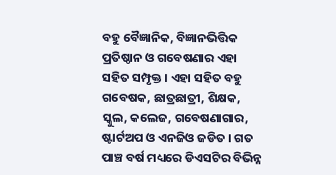ବହୁ ବୈଜ୍ଞାନିକ, ବିଜ୍ଞାନଭିତ୍ତିକ ପ୍ରତିଷ୍ଠାନ ଓ ଗବେଷଣାର ଏହା ସହିତ ସମ୍ପୃକ୍ତ । ଏହା ସହିତ ବହୁ ଗବେଷକ, ଛାତ୍ରଛାତ୍ରୀ, ଶିକ୍ଷକ, ସ୍କୁଲ, କଲେଜ, ଗବେଷଣାଗାର, ଷ୍ଟାର୍ଟଅପ ଓ ଏନଜିଓ ଜଡିତ । ଗତ ପାଞ୍ଚ ବର୍ଷ ମଧ୍ୟରେ ଡିଏସଟିର ବିଭିନ୍ନ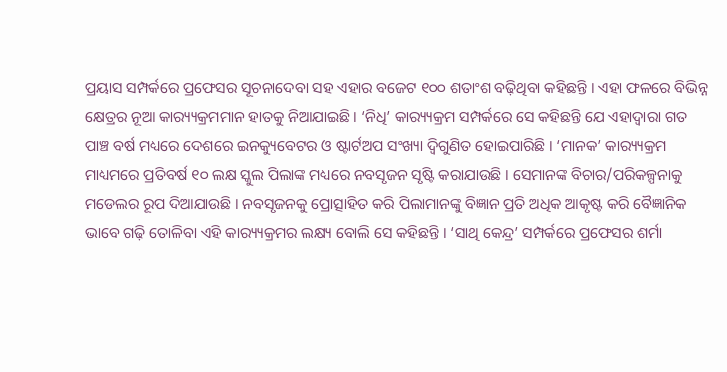ପ୍ରୟାସ ସମ୍ପର୍କରେ ପ୍ରଫେସର ସୂଚନାଦେବା ସହ ଏହାର ବଜେଟ ୧୦୦ ଶତାଂଶ ବଢ଼ିଥିବା କହିଛନ୍ତି । ଏହା ଫଳରେ ବିଭିନ୍ନ କ୍ଷେତ୍ରର ନୂଆ କାର‌୍ୟ୍ୟକ୍ରମମାନ ହାତକୁ ନିଆଯାଇଛି । ‘ନିଧି’ କାର‌୍ୟ୍ୟକ୍ରମ ସମ୍ପର୍କରେ ସେ କହିଛନ୍ତି ଯେ ଏହାଦ୍ୱାରା ଗତ ପାଞ୍ଚ ବର୍ଷ ମଧ୍ୟରେ ଦେଶରେ ଇନକ୍ୟୁବେଟର ଓ ଷ୍ଟାର୍ଟଅପ ସଂଖ୍ୟା ଦ୍ୱିଗୁଣିତ ହୋଇପାରିଛି । ‘ମାନକ’ କାର‌୍ୟ୍ୟକ୍ରମ ମାଧ୍ୟମରେ ପ୍ରତିବର୍ଷ ୧୦ ଲକ୍ଷ ସ୍କୁଲ ପିଲାଙ୍କ ମଧ୍ୟରେ ନବସୃଜନ ସୃଷ୍ଟି କରାଯାଉଛି । ସେମାନଙ୍କ ବିଚାର/ପରିକଳ୍ପନାକୁ ମଡେଲର ରୂପ ଦିଆଯାଉଛି । ନବସୃଜନକୁ ପ୍ରୋତ୍ସାହିତ କରି ପିଲାମାନଙ୍କୁ ବିଜ୍ଞାନ ପ୍ରତି ଅଧିକ ଆକୃଷ୍ଟ କରି ବୈଜ୍ଞାନିକ ଭାବେ ଗଢ଼ି ତୋଳିବା ଏହି କାର‌୍ୟ୍ୟକ୍ରମର ଲକ୍ଷ୍ୟ ବୋଲି ସେ କହିଛନ୍ତି । ‘ସାଥି କେନ୍ଦ୍ର’ ସମ୍ପର୍କରେ ପ୍ରଫେସର ଶର୍ମା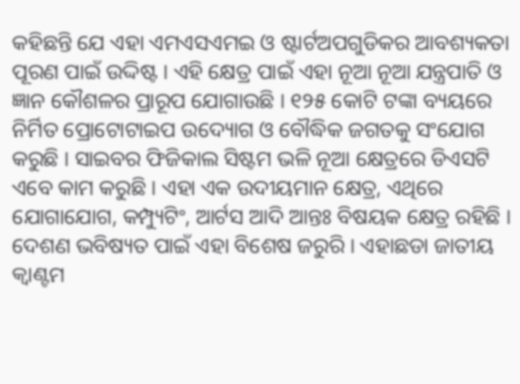କହିଛନ୍ତି ଯେ ଏହା ଏମଏସଏମଇ ଓ ଷ୍ଟାର୍ଟଅପଗୁଡିକର ଆବଶ୍ୟକତା ପୂରଣ ପାଇଁ ଉଦ୍ଦିଷ୍ଟ । ଏହି କ୍ଷେତ୍ର ପାଇଁ ଏହା ନୂଆ ନୂଆ ଯନ୍ତ୍ରପାତି ଓ ଜ୍ଞାନ କୌଶଳର ପ୍ରାରୂପ ଯୋଗାଉଛି । ୧୨୫ କୋଟି ଟଙ୍କା ବ୍ୟୟରେ ନିର୍ମିତ ପ୍ରୋଟୋଟାଇପ ଉଦ୍ୟୋଗ ଓ ବୌଦ୍ଧିକ ଜଗତକୁ ସଂଯୋଗ କରୁଛି । ସାଇବର ଫିଜିକାଲ ସିଷ୍ଟମ ଭଳି ନୂଆ କ୍ଷେତ୍ରରେ ଡିଏସଟି ଏବେ କାମ କରୁଛି । ଏହା ଏକ ଉଦୀୟମାନ କ୍ଷେତ୍ର, ଏଥିରେ ଯୋଗାଯୋଗ, କମ୍ପ୍ୟୁଟିଂ, ଆର୍ଟସ ଆଦି ଆନ୍ତଃ ବିଷୟକ କ୍ଷେତ୍ର ରହିଛି । ଦେଶଣ ଭବିଷ୍ୟତ ପାଇଁ ଏହା ବିଶେଷ ଜରୁରି । ଏହାଛଡା ଜାତୀୟ କ୍ୱାଣ୍ଟମ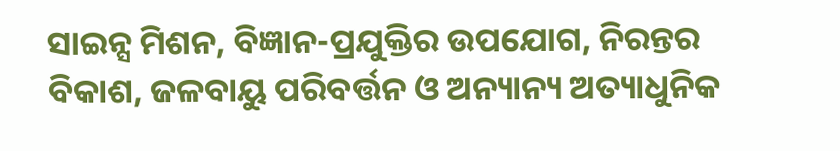ସାଇନ୍ସ ମିଶନ, ବିଜ୍ଞାନ-ପ୍ରଯୁକ୍ତିର ଉପଯୋଗ, ନିରନ୍ତର ବିକାଶ, ଜଳବାୟୁ ପରିବର୍ତ୍ତନ ଓ ଅନ୍ୟାନ୍ୟ ଅତ୍ୟାଧୁନିକ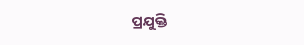ପ୍ରଯୁକ୍ତି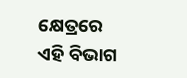କ୍ଷେତ୍ରରେ ଏହି ବିଭାଗ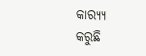କାର‌୍ୟ୍ୟ କରୁଛି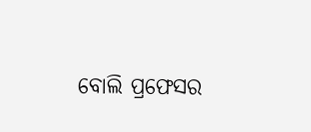ବୋଲି ପ୍ରଫେସର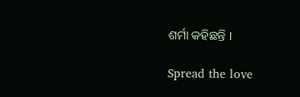ଶର୍ମା କହିଛନ୍ତି ।

Spread the love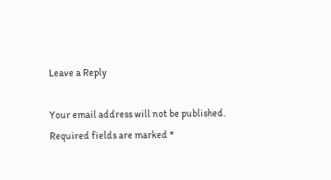Leave a Reply

Your email address will not be published. Required fields are marked *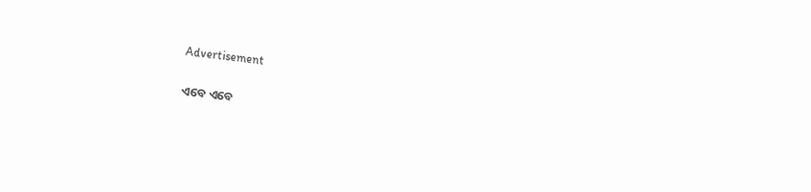Advertisement

ଏବେ ଏବେ